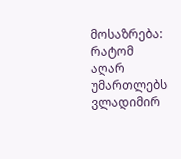მოსაზრება: რატომ აღარ უმართლებს ვლადიმირ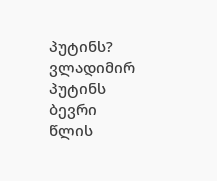პუტინს?
ვლადიმირ პუტინს ბევრი წლის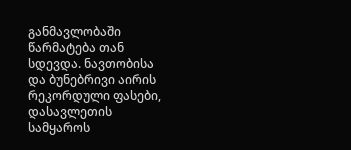განმავლობაში წარმატება თან სდევდა. ნავთობისა და ბუნებრივი აირის რეკორდული ფასები, დასავლეთის სამყაროს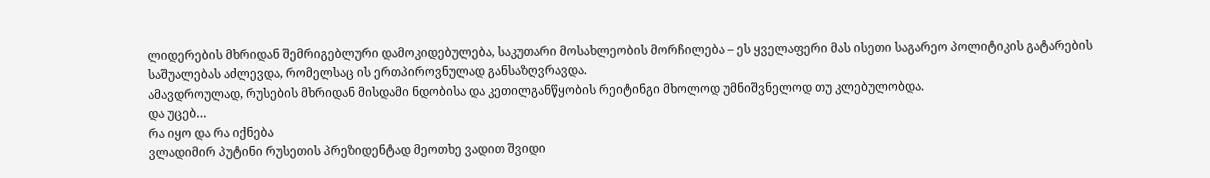ლიდერების მხრიდან შემრიგებლური დამოკიდებულება, საკუთარი მოსახლეობის მორჩილება – ეს ყველაფერი მას ისეთი საგარეო პოლიტიკის გატარების საშუალებას აძლევდა, რომელსაც ის ერთპიროვნულად განსაზღვრავდა.
ამავდროულად, რუსების მხრიდან მისდამი ნდობისა და კეთილგანწყობის რეიტინგი მხოლოდ უმნიშვნელოდ თუ კლებულობდა.
და უცებ…
რა იყო და რა იქნება
ვლადიმირ პუტინი რუსეთის პრეზიდენტად მეოთხე ვადით შვიდი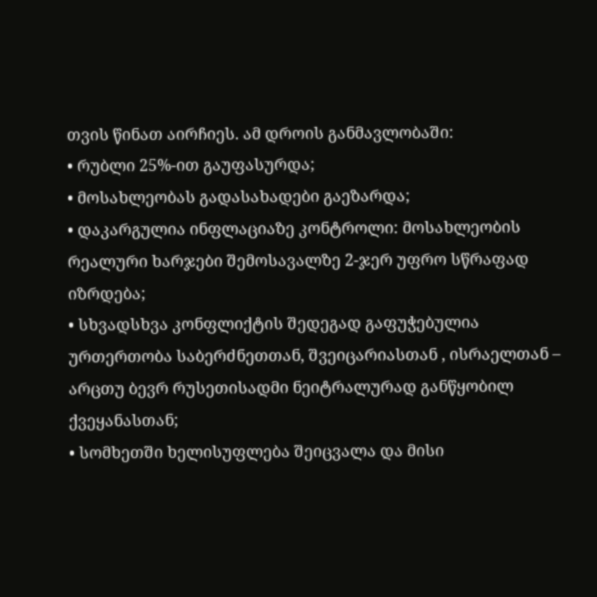თვის წინათ აირჩიეს. ამ დროის განმავლობაში:
• რუბლი 25%-ით გაუფასურდა;
• მოსახლეობას გადასახადები გაეზარდა;
• დაკარგულია ინფლაციაზე კონტროლი: მოსახლეობის რეალური ხარჯები შემოსავალზე 2-ჯერ უფრო სწრაფად იზრდება;
• სხვადსხვა კონფლიქტის შედეგად გაფუჭებულია ურთერთობა საბერძნეთთან, შვეიცარიასთან , ისრაელთან – არცთუ ბევრ რუსეთისადმი ნეიტრალურად განწყობილ ქვეყანასთან;
• სომხეთში ხელისუფლება შეიცვალა და მისი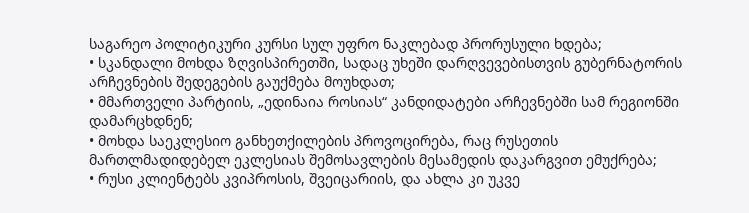საგარეო პოლიტიკური კურსი სულ უფრო ნაკლებად პრორუსული ხდება;
• სკანდალი მოხდა ზღვისპირეთში, სადაც უხეში დარღვევებისთვის გუბერნატორის არჩევნების შედეგების გაუქმება მოუხდათ;
• მმართველი პარტიის, „ედინაია როსიას“ კანდიდატები არჩევნებში სამ რეგიონში დამარცხდნენ;
• მოხდა საეკლესიო განხეთქილების პროვოცირება, რაც რუსეთის მართლმადიდებელ ეკლესიას შემოსავლების მესამედის დაკარგვით ემუქრება;
• რუსი კლიენტებს კვიპროსის, შვეიცარიის, და ახლა კი უკვე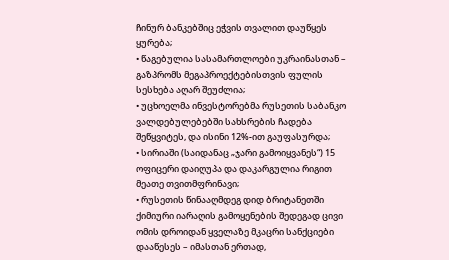ჩინურ ბანკებშიც ეჭვის თვალით დაუწყეს ყურება;
• წაგებულია სასამართლოები უკრაინასთან – გაზპრომს მეგაპროექტებისთვის ფულის სესხება აღარ შეუძლია;
• უცხოელმა ინვესტორებმა რუსეთის საბანკო ვალდებულებებში სახსრების ჩადება შეწყვიტეს, და ისინი 12%-ით გაუფასურდა;
• სირიაში (საიდანაც „ჯარი გამოიყვანეს“) 15 ოფიცერი დაიღუპა და დაკარგულია რიგით მეათე თვითმფრინავი;
• რუსეთის წინააღმდეგ დიდ ბრიტანეთში ქიმიური იარაღის გამოყენების შედეგად ცივი ომის დროიდან ყველაზე მკაცრი სანქციები დააწესეს – იმასთან ერთად,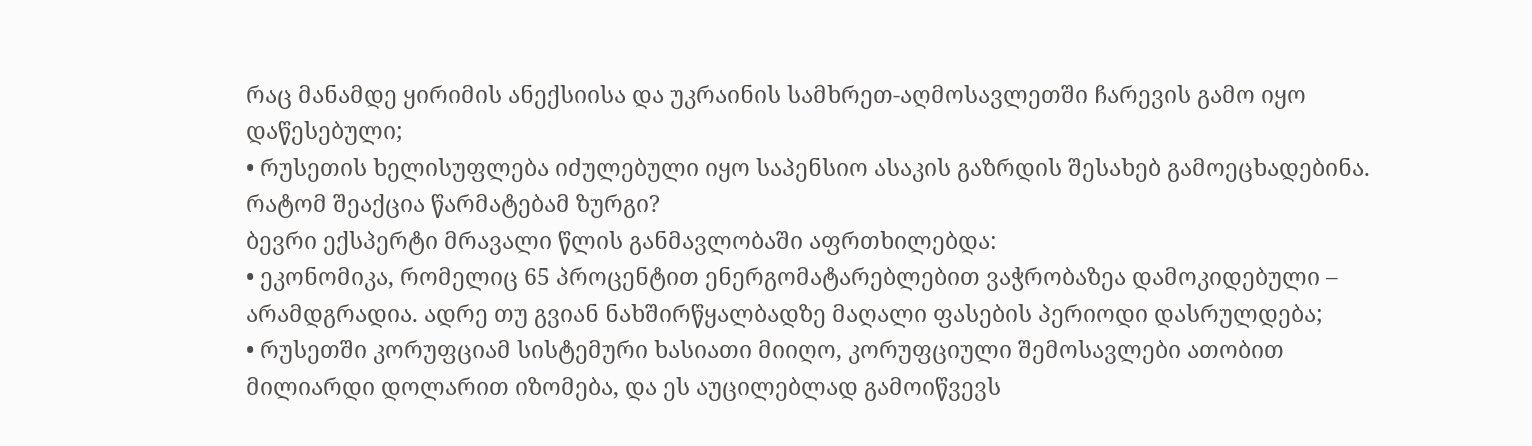რაც მანამდე ყირიმის ანექსიისა და უკრაინის სამხრეთ-აღმოსავლეთში ჩარევის გამო იყო დაწესებული;
• რუსეთის ხელისუფლება იძულებული იყო საპენსიო ასაკის გაზრდის შესახებ გამოეცხადებინა.
რატომ შეაქცია წარმატებამ ზურგი?
ბევრი ექსპერტი მრავალი წლის განმავლობაში აფრთხილებდა:
• ეკონომიკა, რომელიც 65 პროცენტით ენერგომატარებლებით ვაჭრობაზეა დამოკიდებული – არამდგრადია. ადრე თუ გვიან ნახშირწყალბადზე მაღალი ფასების პერიოდი დასრულდება;
• რუსეთში კორუფციამ სისტემური ხასიათი მიიღო, კორუფციული შემოსავლები ათობით მილიარდი დოლარით იზომება, და ეს აუცილებლად გამოიწვევს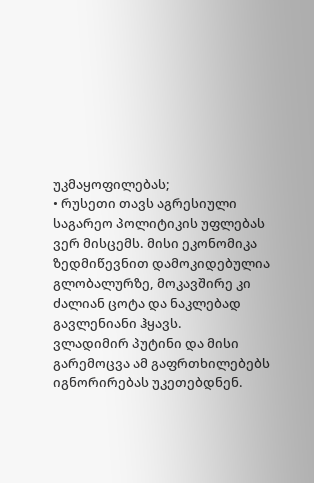უკმაყოფილებას;
• რუსეთი თავს აგრესიული საგარეო პოლიტიკის უფლებას ვერ მისცემს. მისი ეკონომიკა ზედმიწევნით დამოკიდებულია გლობალურზე, მოკავშირე კი ძალიან ცოტა და ნაკლებად გავლენიანი ჰყავს.
ვლადიმირ პუტინი და მისი გარემოცვა ამ გაფრთხილებებს იგნორირებას უკეთებდნენ.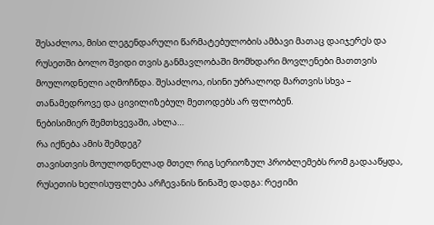შესაძლოა, მისი ლეგენდარული წარმატებულობის ამბავი მათაც დაიჯერეს და რუსეთში ბოლო შვიდი თვის განმავლობაში მომხდარი მოვლენები მათთვის მოულოდნელი აღმოჩნდა. შესაძლოა, ისინი უბრალოდ მართვის სხვა – თანამედროვე და ცივილიზებულ მეთოდებს არ ფლობენ.
ნებისიმიერ შემთხვევაში, ახლა…
რა იქნება ამის შემდეგ?
თავისთვის მოულოდნელად მთელ რიგ სერიოზულ პრობლემებს რომ გადააწყდა, რუსეთის ხელისუფლება არჩევანის წინაშე დადგა: რეჟიმი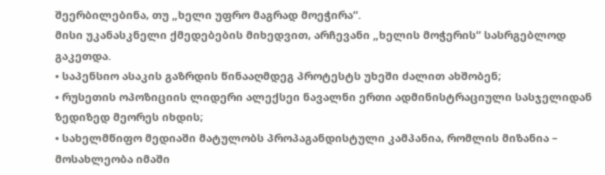შეერბილებინა, თუ „ხელი უფრო მაგრად მოეჭირა“.
მისი უკანასკნელი ქმედებების მიხედვით, არჩევანი „ხელის მოჭერის“ სასრგებლოდ გაკეთდა.
• საპენსიო ასაკის გაზრდის წინააღმდეგ პროტესტს უხეში ძალით ახშობენ;
• რუსეთის ოპოზიციის ლიდერი ალექსეი ნავალნი ერთი ადმინისტრაციული სასჯელიდან ზედიზედ მეორეს იხდის;
• სახელმწიფო მედიაში მატულობს პროპაგანდისტული კამპანია, რომლის მიზანია – მოსახლეობა იმაში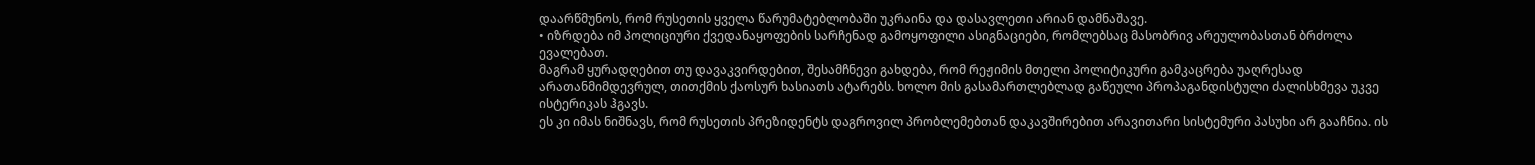დაარწმუნოს, რომ რუსეთის ყველა წარუმატებლობაში უკრაინა და დასავლეთი არიან დამნაშავე.
• იზრდება იმ პოლიციური ქვედანაყოფების სარჩენად გამოყოფილი ასიგნაციები, რომლებსაც მასობრივ არეულობასთან ბრძოლა ევალებათ.
მაგრამ ყურადღებით თუ დავაკვირდებით, შესამჩნევი გახდება, რომ რეჟიმის მთელი პოლიტიკური გამკაცრება უაღრესად არათანმიმდევრულ, თითქმის ქაოსურ ხასიათს ატარებს. ხოლო მის გასამართლებლად გაწეული პროპაგანდისტული ძალისხმევა უკვე ისტერიკას ჰგავს.
ეს კი იმას ნიშნავს, რომ რუსეთის პრეზიდენტს დაგროვილ პრობლემებთან დაკავშირებით არავითარი სისტემური პასუხი არ გააჩნია. ის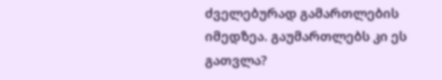ძველებურად გამართლების იმედზეა. გაუმართლებს კი ეს გათვლა?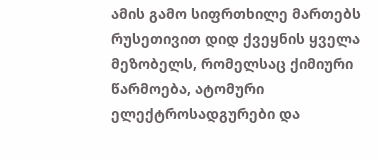ამის გამო სიფრთხილე მართებს რუსეთივით დიდ ქვეყნის ყველა მეზობელს, რომელსაც ქიმიური წარმოება, ატომური ელექტროსადგურები და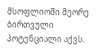მსოფლიოში მეორე ბირთვული პოტენციალი აქვს.